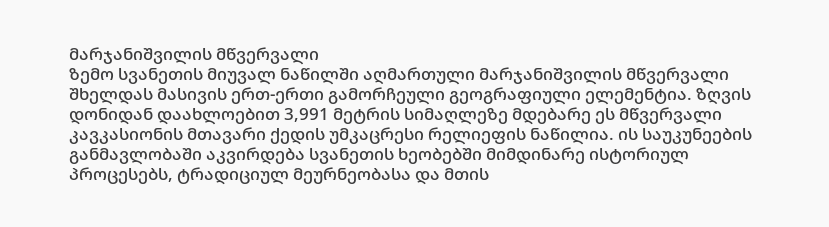მარჯანიშვილის მწვერვალი
ზემო სვანეთის მიუვალ ნაწილში აღმართული მარჯანიშვილის მწვერვალი შხელდას მასივის ერთ-ერთი გამორჩეული გეოგრაფიული ელემენტია. ზღვის დონიდან დაახლოებით 3,991 მეტრის სიმაღლეზე მდებარე ეს მწვერვალი კავკასიონის მთავარი ქედის უმკაცრესი რელიეფის ნაწილია. ის საუკუნეების განმავლობაში აკვირდება სვანეთის ხეობებში მიმდინარე ისტორიულ პროცესებს, ტრადიციულ მეურნეობასა და მთის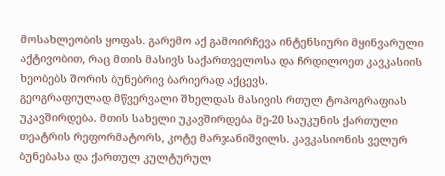მოსახლეობის ყოფას. გარემო აქ გამოირჩევა ინტენსიური მყინვარული აქტივობით, რაც მთის მასივს საქართველოსა და ჩრდილოეთ კავკასიის ხეობებს შორის ბუნებრივ ბარიერად აქცევს.
გეოგრაფიულად მწვერვალი შხელდას მასივის რთულ ტოპოგრაფიას უკავშირდება. მთის სახელი უკავშირდება მე-20 საუკუნის ქართული თეატრის რეფორმატორს, კოტე მარჯანიშვილს. კავკასიონის ველურ ბუნებასა და ქართულ კულტურულ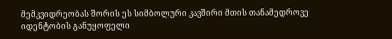მემკვიდრეობას შორის ეს სიმბოლური კავშირი მთის თანამედროვე იდენტობის განუყოფელი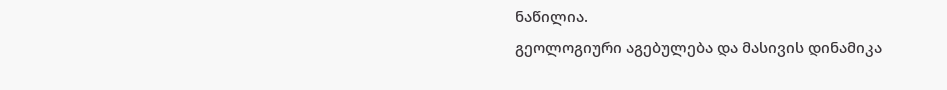ნაწილია.
გეოლოგიური აგებულება და მასივის დინამიკა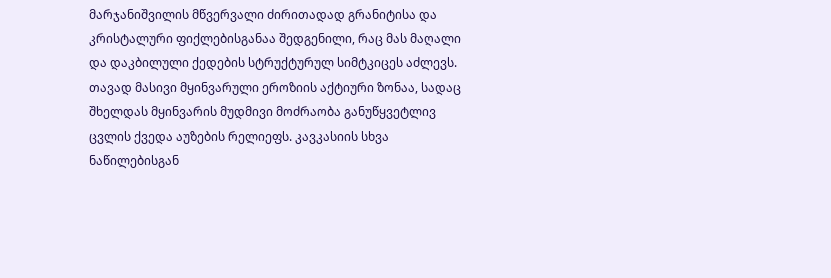მარჯანიშვილის მწვერვალი ძირითადად გრანიტისა და კრისტალური ფიქლებისგანაა შედგენილი, რაც მას მაღალი და დაკბილული ქედების სტრუქტურულ სიმტკიცეს აძლევს. თავად მასივი მყინვარული ეროზიის აქტიური ზონაა, სადაც შხელდას მყინვარის მუდმივი მოძრაობა განუწყვეტლივ ცვლის ქვედა აუზების რელიეფს. კავკასიის სხვა ნაწილებისგან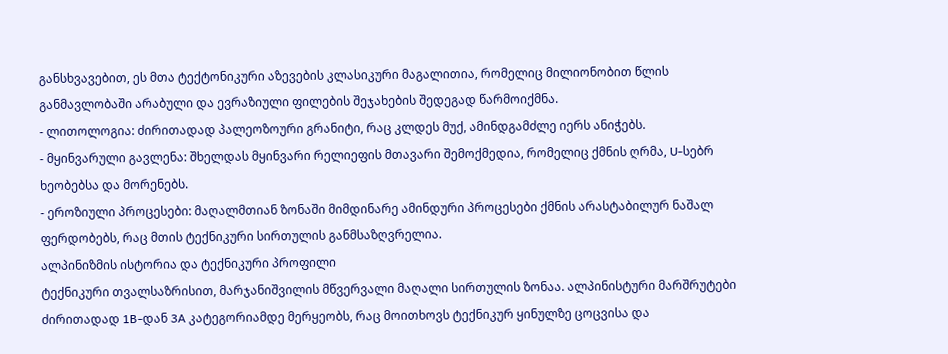განსხვავებით, ეს მთა ტექტონიკური აზევების კლასიკური მაგალითია, რომელიც მილიონობით წლის განმავლობაში არაბული და ევრაზიული ფილების შეჯახების შედეგად წარმოიქმნა.
- ლითოლოგია: ძირითადად პალეოზოური გრანიტი, რაც კლდეს მუქ, ამინდგამძლე იერს ანიჭებს.
- მყინვარული გავლენა: შხელდას მყინვარი რელიეფის მთავარი შემოქმედია, რომელიც ქმნის ღრმა, U-სებრ ხეობებსა და მორენებს.
- ეროზიული პროცესები: მაღალმთიან ზონაში მიმდინარე ამინდური პროცესები ქმნის არასტაბილურ ნაშალ ფერდობებს, რაც მთის ტექნიკური სირთულის განმსაზღვრელია.
ალპინიზმის ისტორია და ტექნიკური პროფილი
ტექნიკური თვალსაზრისით, მარჯანიშვილის მწვერვალი მაღალი სირთულის ზონაა. ალპინისტური მარშრუტები ძირითადად 1B-დან 3A კატეგორიამდე მერყეობს, რაც მოითხოვს ტექნიკურ ყინულზე ცოცვისა და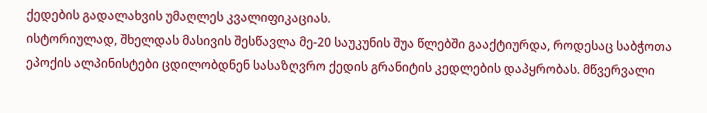ქედების გადალახვის უმაღლეს კვალიფიკაციას.
ისტორიულად, შხელდას მასივის შესწავლა მე-20 საუკუნის შუა წლებში გააქტიურდა, როდესაც საბჭოთა ეპოქის ალპინისტები ცდილობდნენ სასაზღვრო ქედის გრანიტის კედლების დაპყრობას. მწვერვალი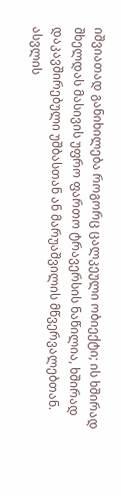იშვიათად განიხილება როგორც ცალკეული ობიექტი; ის ხშირად შხელდას მასივის უფრო ფართო ტრავერსის ნაწილია, ხშირად დაკავშირებული უშბასთან ან მარუაშვილის მწვერვალებთან. ასვლის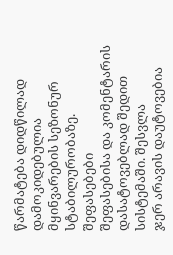წარმატება დიდწილად დამოკიდებულია მყინვარების სეზონურ სტაბილურობაზე.
შეფასებები
შეფასებისა და კომენტარის დასატოვებლად შედით სისტემაში. შესვლა
ჯერ არავის დაუტოვებია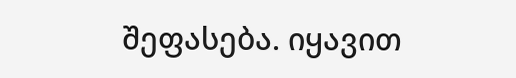შეფასება. იყავით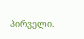პირველი.